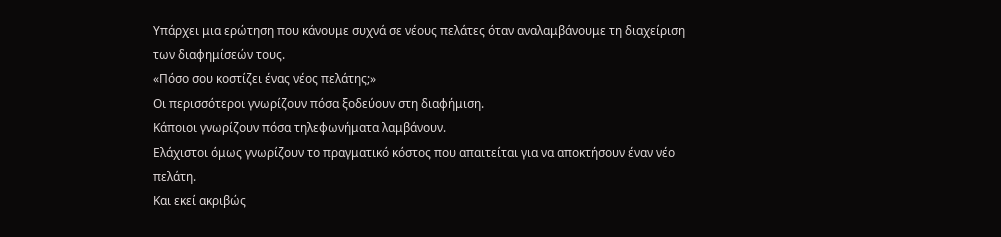Υπάρχει μια ερώτηση που κάνουμε συχνά σε νέους πελάτες όταν αναλαμβάνουμε τη διαχείριση των διαφημίσεών τους.
«Πόσο σου κοστίζει ένας νέος πελάτης;»
Οι περισσότεροι γνωρίζουν πόσα ξοδεύουν στη διαφήμιση.
Κάποιοι γνωρίζουν πόσα τηλεφωνήματα λαμβάνουν.
Ελάχιστοι όμως γνωρίζουν το πραγματικό κόστος που απαιτείται για να αποκτήσουν έναν νέο πελάτη.
Και εκεί ακριβώς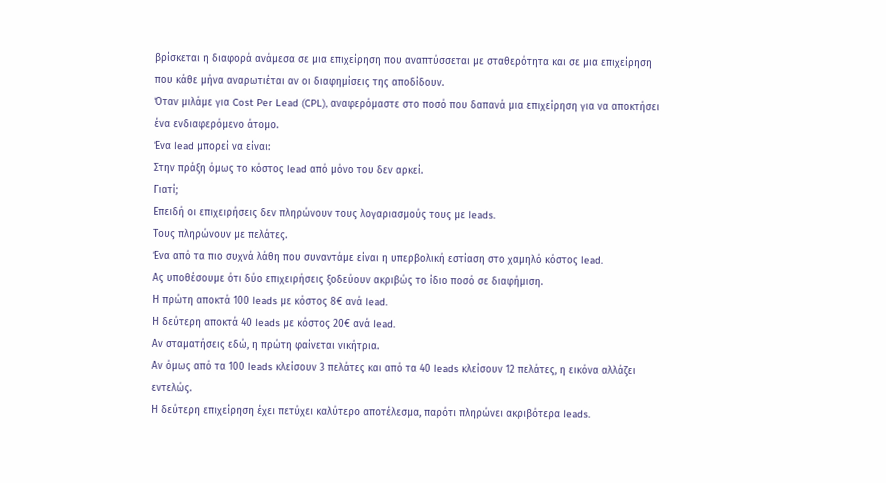βρίσκεται η διαφορά ανάμεσα σε μια επιχείρηση που αναπτύσσεται με σταθερότητα και σε μια επιχείρηση που κάθε μήνα αναρωτιέται αν οι διαφημίσεις της αποδίδουν.
Όταν μιλάμε για Cost Per Lead (CPL), αναφερόμαστε στο ποσό που δαπανά μια επιχείρηση για να αποκτήσει ένα ενδιαφερόμενο άτομο.
Ένα lead μπορεί να είναι:
Στην πράξη όμως το κόστος lead από μόνο του δεν αρκεί.
Γιατί;
Επειδή οι επιχειρήσεις δεν πληρώνουν τους λογαριασμούς τους με leads.
Τους πληρώνουν με πελάτες.
Ένα από τα πιο συχνά λάθη που συναντάμε είναι η υπερβολική εστίαση στο χαμηλό κόστος lead.
Ας υποθέσουμε ότι δύο επιχειρήσεις ξοδεύουν ακριβώς το ίδιο ποσό σε διαφήμιση.
Η πρώτη αποκτά 100 leads με κόστος 8€ ανά lead.
Η δεύτερη αποκτά 40 leads με κόστος 20€ ανά lead.
Αν σταματήσεις εδώ, η πρώτη φαίνεται νικήτρια.
Αν όμως από τα 100 leads κλείσουν 3 πελάτες και από τα 40 leads κλείσουν 12 πελάτες, η εικόνα αλλάζει εντελώς.
Η δεύτερη επιχείρηση έχει πετύχει καλύτερο αποτέλεσμα, παρότι πληρώνει ακριβότερα leads.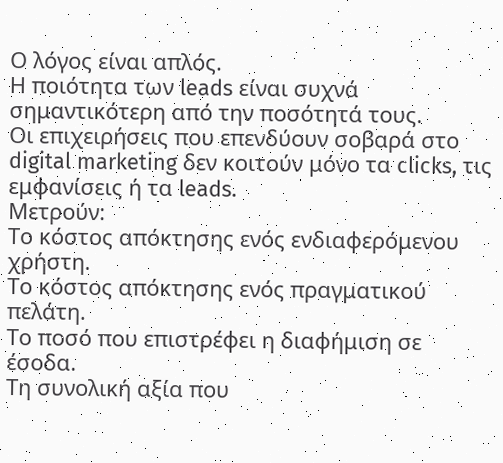Ο λόγος είναι απλός.
Η ποιότητα των leads είναι συχνά σημαντικότερη από την ποσότητά τους.
Οι επιχειρήσεις που επενδύουν σοβαρά στο digital marketing δεν κοιτούν μόνο τα clicks, τις εμφανίσεις ή τα leads.
Μετρούν:
Το κόστος απόκτησης ενός ενδιαφερόμενου χρήστη.
Το κόστος απόκτησης ενός πραγματικού πελάτη.
Το ποσό που επιστρέφει η διαφήμιση σε έσοδα.
Τη συνολική αξία που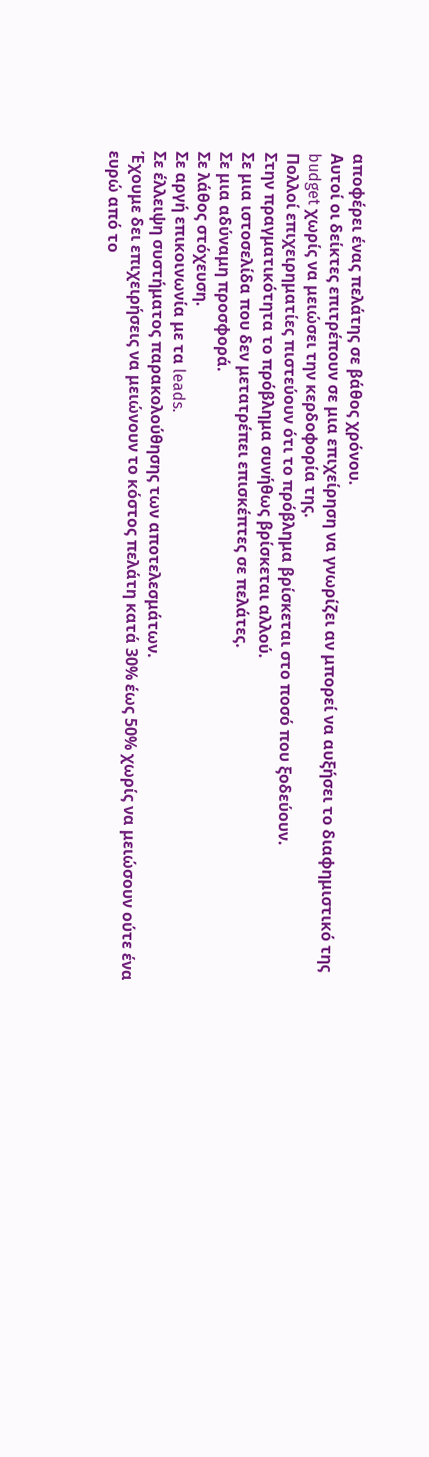αποφέρει ένας πελάτης σε βάθος χρόνου.
Αυτοί οι δείκτες επιτρέπουν σε μια επιχείρηση να γνωρίζει αν μπορεί να αυξήσει το διαφημιστικό της budget χωρίς να μειώσει την κερδοφορία της.
Πολλοί επιχειρηματίες πιστεύουν ότι το πρόβλημα βρίσκεται στο ποσό που ξοδεύουν.
Στην πραγματικότητα το πρόβλημα συνήθως βρίσκεται αλλού.
Σε μια ιστοσελίδα που δεν μετατρέπει επισκέπτες σε πελάτες.
Σε μια αδύναμη προσφορά.
Σε λάθος στόχευση.
Σε αργή επικοινωνία με τα leads.
Σε έλλειψη συστήματος παρακολούθησης των αποτελεσμάτων.
Έχουμε δει επιχειρήσεις να μειώνουν το κόστος πελάτη κατά 30% έως 50% χωρίς να μειώσουν ούτε ένα ευρώ από το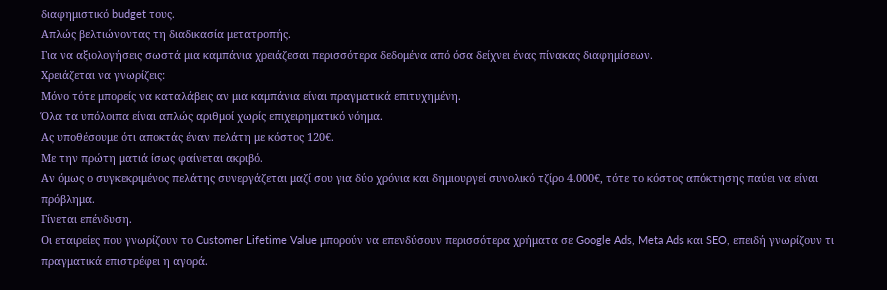διαφημιστικό budget τους.
Απλώς βελτιώνοντας τη διαδικασία μετατροπής.
Για να αξιολογήσεις σωστά μια καμπάνια χρειάζεσαι περισσότερα δεδομένα από όσα δείχνει ένας πίνακας διαφημίσεων.
Χρειάζεται να γνωρίζεις:
Μόνο τότε μπορείς να καταλάβεις αν μια καμπάνια είναι πραγματικά επιτυχημένη.
Όλα τα υπόλοιπα είναι απλώς αριθμοί χωρίς επιχειρηματικό νόημα.
Ας υποθέσουμε ότι αποκτάς έναν πελάτη με κόστος 120€.
Με την πρώτη ματιά ίσως φαίνεται ακριβό.
Αν όμως ο συγκεκριμένος πελάτης συνεργάζεται μαζί σου για δύο χρόνια και δημιουργεί συνολικό τζίρο 4.000€, τότε το κόστος απόκτησης παύει να είναι πρόβλημα.
Γίνεται επένδυση.
Οι εταιρείες που γνωρίζουν το Customer Lifetime Value μπορούν να επενδύσουν περισσότερα χρήματα σε Google Ads, Meta Ads και SEO, επειδή γνωρίζουν τι πραγματικά επιστρέφει η αγορά.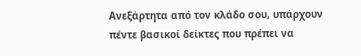Ανεξάρτητα από τον κλάδο σου, υπάρχουν πέντε βασικοί δείκτες που πρέπει να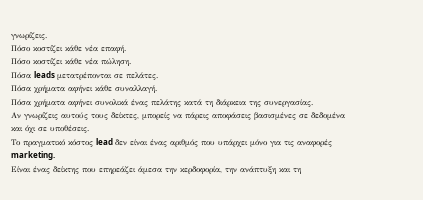γνωρίζεις.
Πόσο κοστίζει κάθε νέα επαφή.
Πόσο κοστίζει κάθε νέα πώληση.
Πόσα leads μετατρέπονται σε πελάτες.
Πόσα χρήματα αφήνει κάθε συναλλαγή.
Πόσα χρήματα αφήνει συνολικά ένας πελάτης κατά τη διάρκεια της συνεργασίας.
Αν γνωρίζεις αυτούς τους δείκτες, μπορείς να πάρεις αποφάσεις βασισμένες σε δεδομένα και όχι σε υποθέσεις.
Το πραγματικό κόστος lead δεν είναι ένας αριθμός που υπάρχει μόνο για τις αναφορές marketing.
Είναι ένας δείκτης που επηρεάζει άμεσα την κερδοφορία, την ανάπτυξη και τη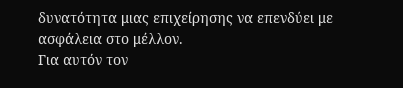δυνατότητα μιας επιχείρησης να επενδύει με ασφάλεια στο μέλλον.
Για αυτόν τον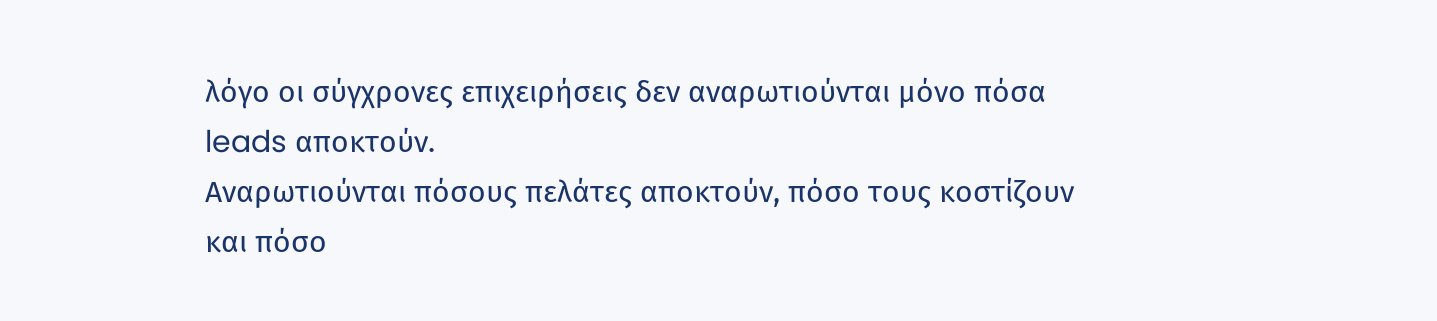λόγο οι σύγχρονες επιχειρήσεις δεν αναρωτιούνται μόνο πόσα leads αποκτούν.
Αναρωτιούνται πόσους πελάτες αποκτούν, πόσο τους κοστίζουν και πόσο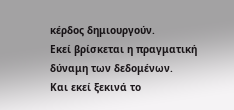κέρδος δημιουργούν.
Εκεί βρίσκεται η πραγματική δύναμη των δεδομένων.
Και εκεί ξεκινά το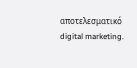αποτελεσματικό digital marketing.